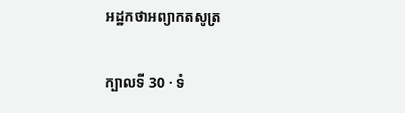អដ្ឋកថាអព្យាកតសូត្រ

ក្បាលទី 30 · ទំ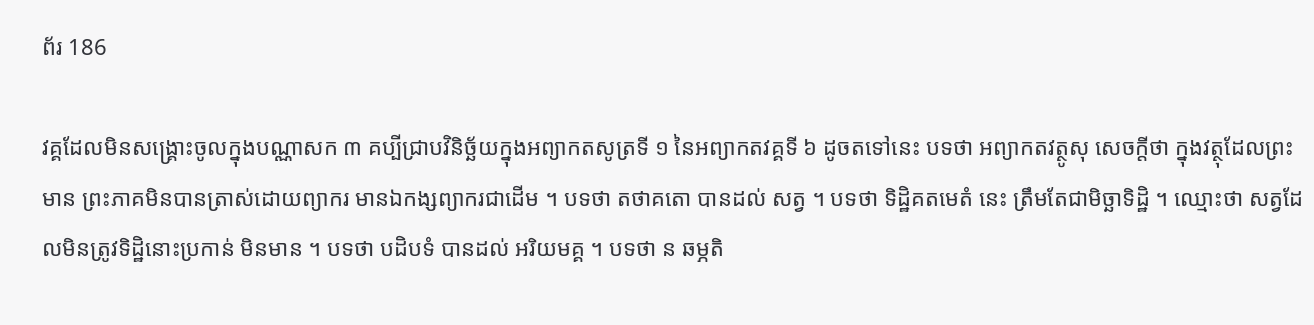ព័រ 186

វគ្គដែលមិនសង្គ្រោះចូលក្នុងបណ្ណាសក ៣ គប្បីជ្រាបវិនិច្ឆ័យក្នុងអព្យាកតសូត្រទី ១ នៃអព្យាកតវគ្គទី ៦ ដូចតទៅនេះ បទថា អព្យាកតវត្ថូសុ សេចក្តីថា ក្នុងវត្ថុដែលព្រះមាន ព្រះភាគមិនបានត្រាស់ដោយព្យាករ មានឯកង្សព្យាករជាដើម ។ បទថា តថាគតោ បានដល់ សត្វ ។ បទថា ទិដ្ឋិគតមេតំ នេះ ត្រឹមតែជាមិច្ឆាទិដ្ឋិ ។ ឈ្មោះថា សត្វដែលមិនត្រូវទិដ្ឋិនោះប្រកាន់ មិនមាន ។ បទថា បដិបទំ បានដល់ អរិយមគ្គ ។ បទថា ន ឆម្ភតិ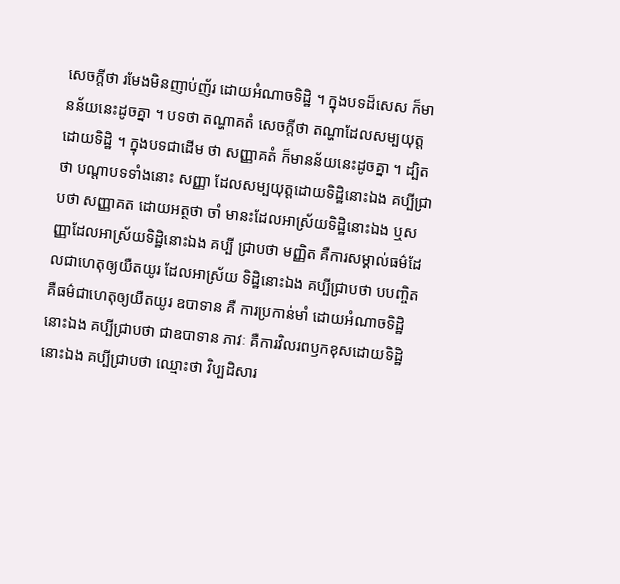សេចក្តីថា រមែងមិនញាប់ញ័រ ដោយអំណាចទិដ្ឋិ ។ ក្នុងបទដ៏សេស ក៏មានន័យនេះដូចគ្នា ។ បទថា តណ្ហាគតំ សេចក្តីថា តណ្ហាដែលសម្បយុត្តដោយទិដ្ឋិ ។ ក្នុងបទជាដើម ថា សញ្ញាគតំ ក៏មានន័យនេះដូចគ្នា ។ ដ្បិតថា បណ្តាបទទាំងនោះ សញ្ញា ដែលសម្បយុត្តដោយទិដ្ឋិនោះឯង គប្បីជ្រាបថា សញ្ញាគត ដោយអត្ថថា ចាំ មានះដែលអាស្រ័យទិដ្ឋិនោះឯង ឬសញ្ញាដែលអាស្រ័យទិដ្ឋិនោះឯង គប្បី ជ្រាបថា មញ្ញិត គឺការសម្គាល់ធម៌ដែលជាហេតុឲ្យយឺតយូរ ដែលអាស្រ័យ ទិដ្ឋិនោះឯង គប្បីជ្រាបថា បបញ្ចិត គឺធម៌ជាហេតុឲ្យយឺតយូរ ឧបាទាន គឺ ការប្រកាន់មាំ ដោយអំណាចទិដ្ឋិនោះឯង គប្បីជ្រាបថា ជាឧបាទាន ភាវៈ គឺការវិលរពឫកខុសដោយទិដ្ឋិនោះឯង គប្បីជ្រាបថា ឈ្មោះថា វិប្បដិសារ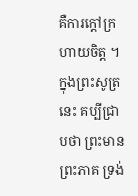គឺការក្តៅក្រហាយចិត្ត ។ ក្នុងព្រះសូត្រនេះ គប្បីជ្រាបថា ព្រះមានព្រះភាគ ទ្រង់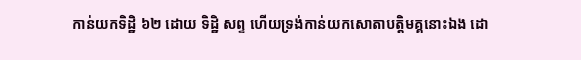កាន់យកទិដ្ឋិ ៦២ ដោយ ទិដ្ឋិ សព្ទ ហើយទ្រង់កាន់យកសោតាបត្តិមគ្គនោះឯង ដោ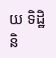យ ទិដ្ឋិនិ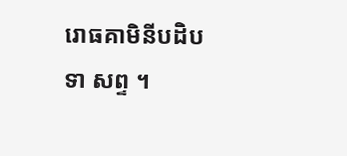រោធគាមិនីបដិបទា សព្ទ ។